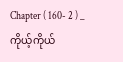Chapter ( 160- 2 ) _ ကိုယ့်ကိုယ်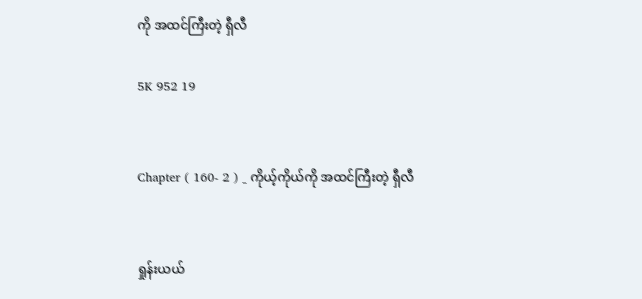ကို အထင်ကြီးတဲ့ ရှီလီ

5K 952 19


Chapter ( 160- 2 ) _ ကိုယ့်ကိုယ်ကို အထင်ကြီးတဲ့ ရှီလီ


ရှုန်းယယ်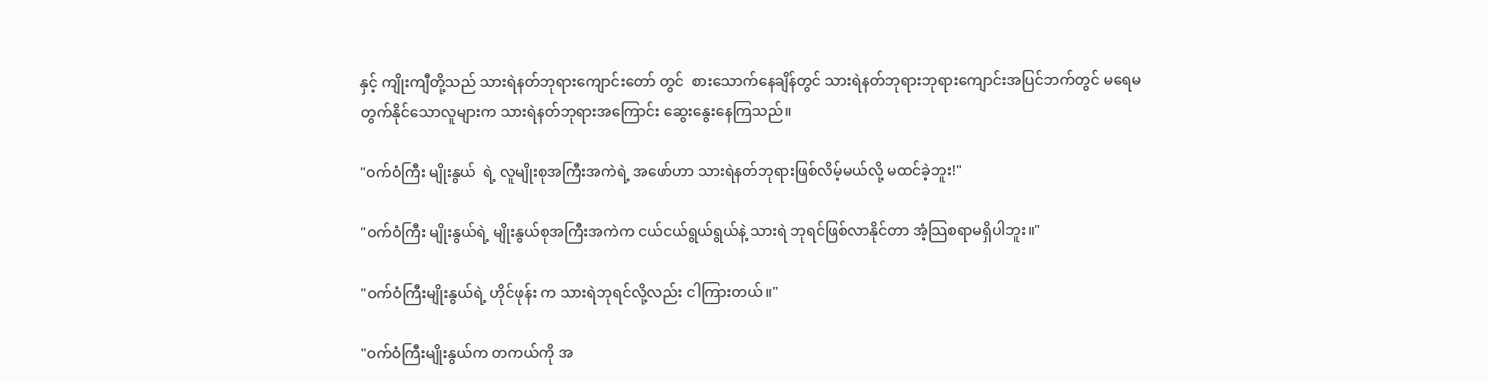နှင့် ကျိုးကျီတို့သည် သားရဲနတ်ဘုရားကျောင်းတော် တွင်  စားသောက်နေချိန်တွင် သားရဲနတ်ဘုရားဘုရားကျောင်းအပြင်ဘက်တွင် မရေမတွက်နိုင်သောလူများက သားရဲနတ်ဘုရားအကြောင်း ဆွေးနွေးနေကြသည်။

"ဝက်ဝံကြီး မျိုးနွယ်  ရဲ့ လူမျိုးစုအကြီးအကဲရဲ့ အဖော်ဟာ သားရဲနတ်ဘုရားဖြစ်လိမ့်မယ်လို့ မထင်ခဲ့ဘူး!"

"ဝက်ဝံကြီး မျိုးနွယ်ရဲ့ မျိုးနွယ်စုအကြီးအကဲက ငယ်ငယ်ရွယ်ရွယ်နဲ့ သားရဲ ဘုရင်ဖြစ်လာနိုင်တာ အံ့သြစရာမရှိပါဘူး။"

"ဝက်ဝံကြီးမျိုးနွယ်ရဲ့ ဟိုင်ဖုန်း က သားရဲဘုရင်လို့လည်း ငါကြားတယ်။"

"ဝက်ဝံကြီးမျိုးနွယ်က တကယ်ကို အ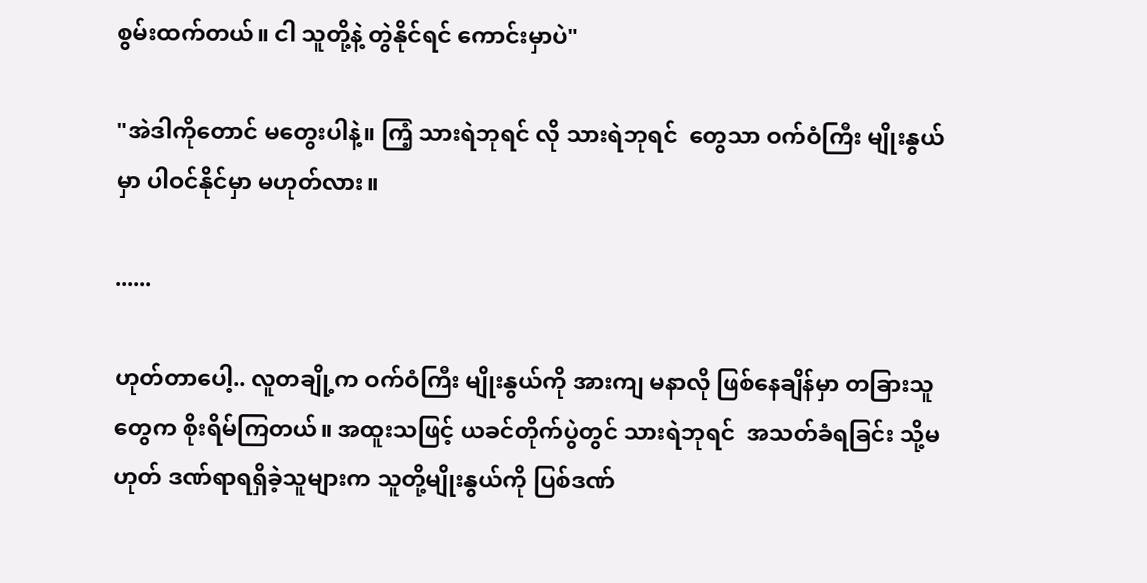စွမ်းထက်တယ်။ ငါ သူတို့နဲ့ တွဲနိုင်ရင် ကောင်းမှာပဲ"

"အဲဒါကိုတောင် မတွေးပါနဲ့။ ကြံ့ သားရဲဘုရင် လို သားရဲဘုရင်  တွေသာ ဝက်ဝံကြီး မျိုးနွယ်  မှာ ပါဝင်နိုင်မှာ မဟုတ်လား။

......

ဟုတ်တာပေါ့.. လူတချို့က ဝက်ဝံကြီး မျိုးနွယ်ကို အားကျ မနာလို ဖြစ်နေချိန်မှာ တခြားသူတွေက စိုးရိမ်ကြတယ်။ အထူးသဖြင့် ယခင်တိုက်ပွဲတွင် သားရဲဘုရင်  အသတ်ခံရခြင်း သို့မဟုတ် ဒဏ်ရာရရှိခဲ့သူများက သူတို့မျိုးနွယ်ကို ပြစ်ဒဏ်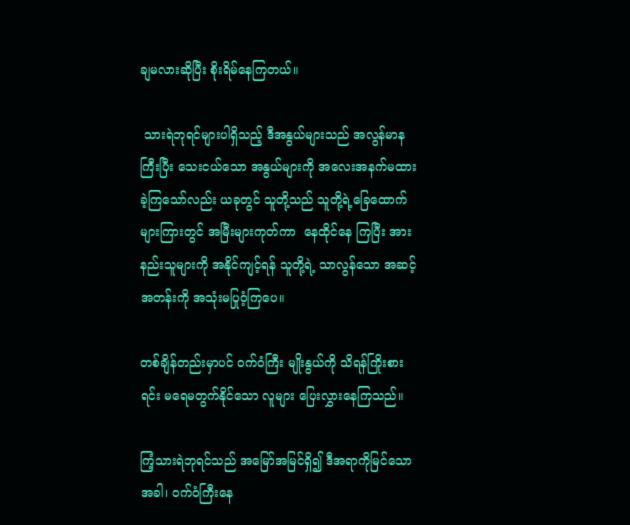ချမလားဆိုပြီး စိုးရိမ်နေကြတယ်။

 သားရဲဘုရင်များပါရှိသည့် ဒီအနွယ်များသည် အလွန်မာနကြီးပြီး သေးငယ်သော အနွယ်များကို အလေးအနက်မထားခဲ့ကြသော်လည်း ယခုတွင် သူတို့သည် သူတို့ရဲ့ခြေထောက်များကြားတွင် အမြီးများကုတ်ကာ  နေထိုင်နေ ကြပြီး အားနည်းသူများကို အနိုင်ကျင့်ရန် သူတို့ရဲ့ သာလွန်သော အဆင့်အတန်းကို အသုံးမပြုဝံ့ကြပေ။

တစ်ချိန်တည်းမှာပင် ဝက်ဝံကြီး မျိုးနွယ်ကို သိရန်ကြိုးစားရင်း မရေမတွက်နိုင်သော လူများ ပြေးလွှားနေကြသည်။

ကြံ့သားရဲဘုရင်သည် အမြော်အမြင်ရှိ၍ ဒီအရာကိုမြင်သောအခါ၊ ဝက်ဝံကြီးနေ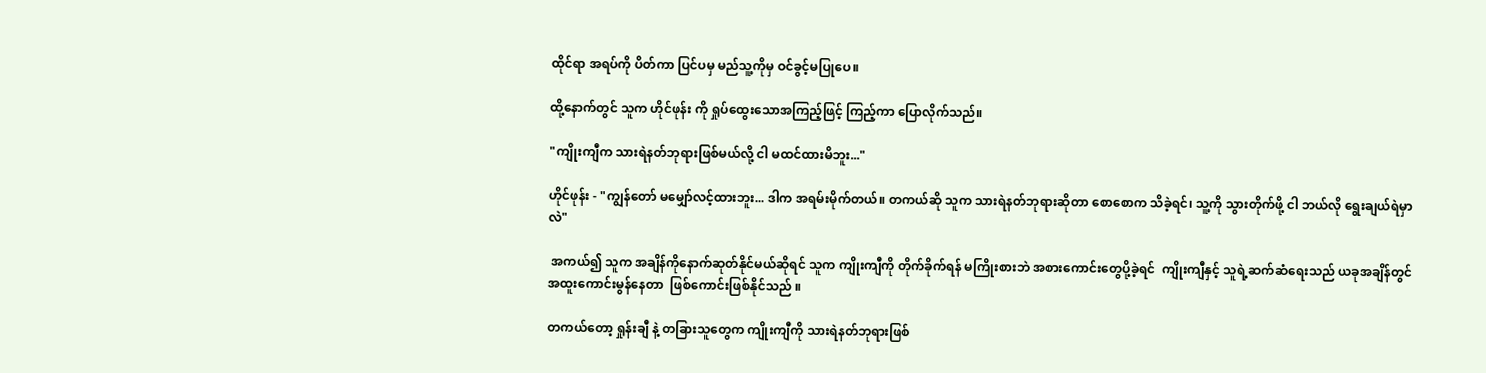ထိုင်ရာ အရပ်ကို ပိတ်ကာ ပြင်ပမှ မည်သူ့ကိုမှ ဝင်ခွင့်မပြုပေ။

ထို့နောက်တွင် သူက ဟိုင်ဖုန်း ကို ရှုပ်ထွေးသောအကြည့်ဖြင့် ကြည့်ကာ ပြောလိုက်သည်။

"ကျိုးကျီက သားရဲနတ်ဘုရားဖြစ်မယ်လို့ ငါ မထင်ထားမိဘူး..."

ဟိုင်ဖုန်း - "ကျွန်တော် မမျှော်လင့်ထားဘူး... ဒါက အရမ်းမိုက်တယ်။ တကယ်ဆို သူက သားရဲနတ်ဘုရားဆိုတာ စောစောက သိခဲ့ရင်၊ သူ့ကို သွားတိုက်ဖို့ ငါ ဘယ်လို ရွေးချယ်ရဲမှာလဲ"

 အကယ်၍ သူက အချိန်ကိုနောက်ဆုတ်နိုင်မယ်ဆိုရင် သူက ကျိုးကျီကို တိုက်ခိုက်ရန် မကြိုးစားဘဲ အစားကောင်းတွေပို့ခဲ့ရင်  ကျိုးကျီနှင့် သူရဲ့ဆက်ဆံရေးသည် ယခုအချိန်တွင် အထူးကောင်းမွန်နေတာ  ဖြစ်ကောင်းဖြစ်နိုင်သည် ။

တကယ်တော့ ရှုန်းချီ နဲ့ တခြားသူတွေက ကျိုးကျီကို သားရဲနတ်ဘုရားဖြစ်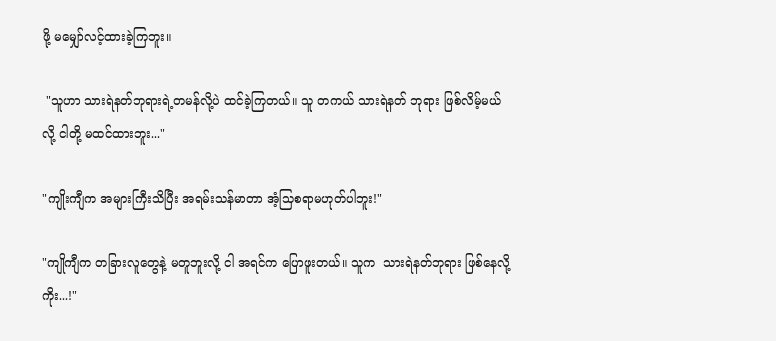ဖို့ မမျှော်လင့်ထားခဲ့ကြဘူး။

 "သူဟာ သားရဲနတ်ဘုရားရဲ့တမန်လို့ပဲ ထင်ခဲ့ကြတယ်။ သူ တကယ် သားရဲနတ် ဘုရား ဖြစ်လိမ့်မယ်လို့ ငါတို့ မထင်ထားဘူး..."

"ကျိုးကျီက အများကြီးသိပြီး အရမ်းသန်မာတာ အံ့သြစရာမဟုတ်ပါဘူး!"

"ကျိုကျီက တခြားလူတွေနဲ့ မတူဘူးလို့ ငါ အရင်က ပြောဖူးတယ်။ သူက  သားရဲနတ်ဘုရား ဖြစ်နေလို့ကိုး...!"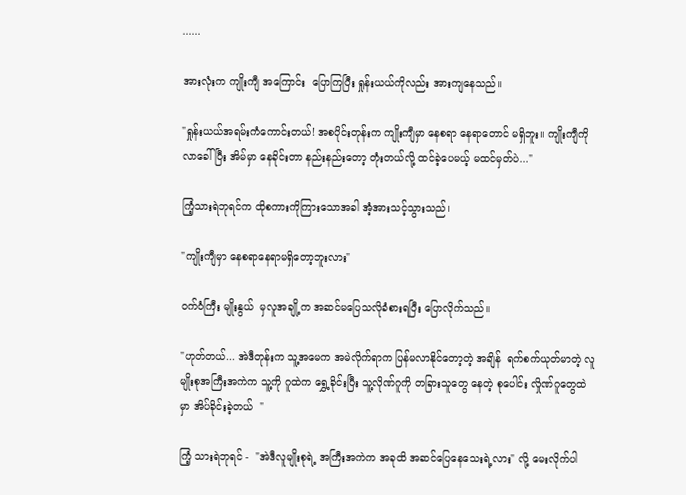......

အားလုံးက ကျိုးကျီ အကြောင်း  ပြောကြပြီး ရှုန်းယယ်ကိုလည်း အားကျနေသည်။

"ရှုန်းယယ်အရမ်းကံကောင်းတယ်! အစပိုင်းတုန်းက ကျိုးကျီမှာ နေစရာ နေရာတောင် မရှိဘူး။ ကျိုးကျီကို လာခေါ်ပြီး အိမ်မှာ နေခိုင်းတာ နည်းနည်းတော့ တုံးတယ်လို့ ထင်ခဲ့ပေမယ့် မထင်မှတ်ပဲ..."

ကြံ့သားရဲဘုရင်က ထိုစကားကိုကြားသောအခါ အံ့အားသင့်သွားသည်၊

"ကျိုးကျီမှာ နေစရာနေရာမရှိတော့ဘူးလား"

ဝက်ဝံကြီး မျိုးနွယ်  မှလူအချို့က အဆင်မပြေသလိုခံစားရပြီး ပြောလိုက်သည်။

"ဟုတ်တယ်... အဲဒီတုန်းက သူ့အမေက အမဲလိုက်ရာက ပြန်မလာနိုင်တော့တဲ့ အချိန်  ရက်စက်ယုတ်မာတဲ့ လူမျိုးစုအကြီးအကဲက သူ့ကို ဂူထဲက ရွှေ့ခိုင်းပြီး သူ့လိုဏ်ဂူကို တခြားသူတွေ နေတဲ့ စုပေါင်း လှိုဏ်ဂူတွေထဲမှာ အိပ်ခိုင်းခဲ့တယ်  "

ကြံ့ သားရဲဘုရင် -  "အဲဒီလူမျိုးစုရဲ့ အကြီးအကဲက အခုထိ အဆင်ပြေနေသေးရဲ့လား" လို့ မေးလိုက်ပါ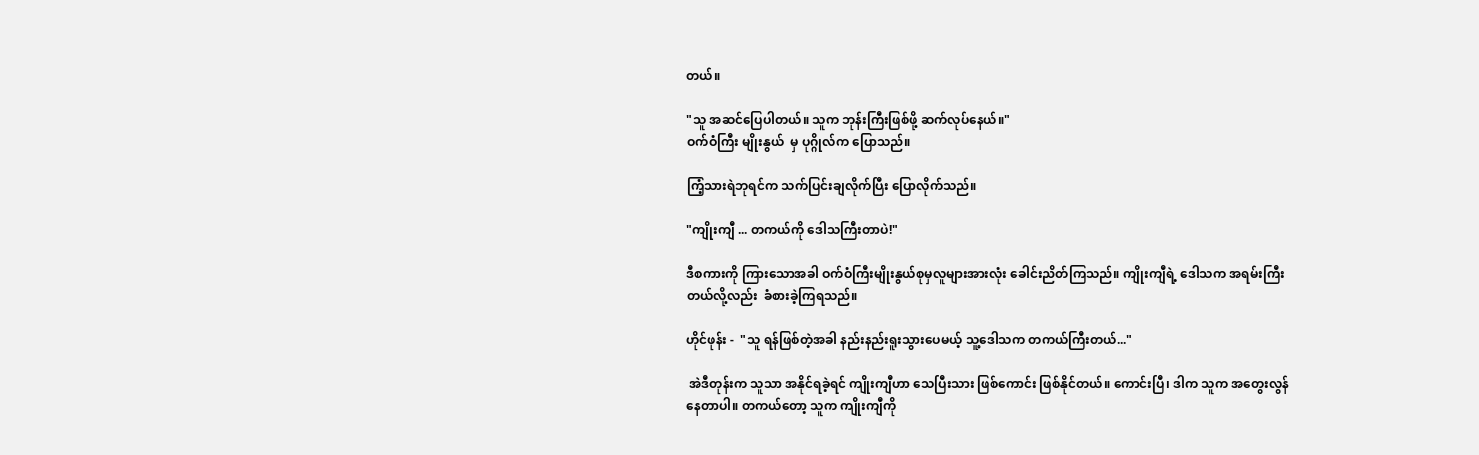တယ်။

"သူ အဆင်ပြေပါတယ်။ သူက ဘုန်းကြီးဖြစ်ဖို့ ဆက်လုပ်နေယ်။"
ဝက်ဝံကြီး မျိုးနွယ်  မှ ပုဂ္ဂိုလ်က ပြောသည်။

ကြံ့သားရဲဘုရင်က သက်ပြင်းချလိုက်ပြီး ပြောလိုက်သည်။

"ကျိုးကျီ ... တကယ်ကို ဒေါသကြီးတာပဲ!"

ဒီစကားကို ကြားသောအခါ ဝက်ဝံကြီးမျိုးနွယ်စုမှလူများအားလုံး ခေါင်းညိတ်ကြသည်။ ကျိုးကျီရဲ့ ဒေါသက အရမ်းကြီးတယ်လို့လည်း  ခံစားခဲ့ကြရသည်။

ဟိုင်ဖုန်း -  "သူ ရန်ဖြစ်တဲ့အခါ နည်းနည်းရူးသွားပေမယ့် သူ့ဒေါသက တကယ်ကြီးတယ်..."

 အဲဒီတုန်းက သူသာ အနိုင်ရခဲ့ရင် ကျိုးကျီဟာ သေပြီးသား ဖြစ်ကောင်း ဖြစ်နိုင်တယ်။ ကောင်းပြီ၊ ဒါက သူက အတွေးလွန်နေတာပါ။ တကယ်တော့ သူက ကျိုးကျီကို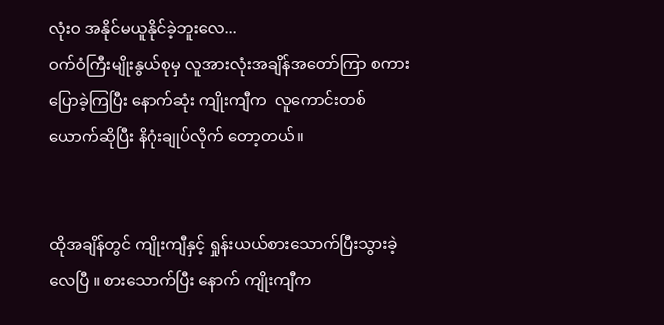လုံးဝ အနိုင်မယူနိုင်ခဲ့ဘူးလေ...
ဝက်ဝံကြီးမျိုးနွယ်စုမှ လူအားလုံးအချိန်အတော်ကြာ စကားပြောခဲ့ကြပြီး နောက်ဆုံး ကျိုးကျီက  လူကောင်းတစ်ယောက်ဆိုပြီး နိဂုံးချုပ်လိုက် တော့တယ်။


ထိုအချိန်တွင် ကျိုးကျီနှင့် ရှုန်းယယ်စားသောက်ပြီးသွားခဲ့လေပြီ ။ စားသောက်ပြီး နောက် ကျိုးကျီက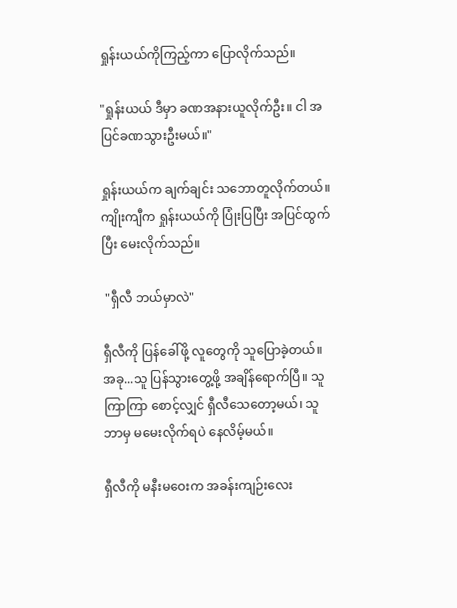ရှုန်းယယ်ကိုကြည့်ကာ ပြောလိုက်သည်။

"ရှုန်းယယ် ဒီမှာ ခဏအနားယူလိုက်ဦး။ ငါ အပြင်ခဏသွားဦးမယ်။"

ရှုန်းယယ်က ချက်ချင်း သဘောတူလိုက်တယ်။ ကျိုးကျီက ရှုန်းယယ်ကို ပြုံးပြပြီး အပြင်ထွက်ပြီး မေးလိုက်သည်။

 "ရှီလီ ဘယ်မှာလဲ"

ရှီလီကို ပြန်ခေါ်ဖို့ လူတွေကို သူပြောခဲ့တယ်။ အခု...သူ ပြန်သွားတွေ့ဖို့ အချိန်ရောက်ပြီ။ သူ ကြာကြာ စောင့်လျှင် ရှီလီသေတော့မယ်၊ သူ ဘာမှ မမေးလိုက်ရပဲ နေလိမ့်မယ်။

ရှီလီကို မနီးမဝေးက အခန်းကျဉ်းလေး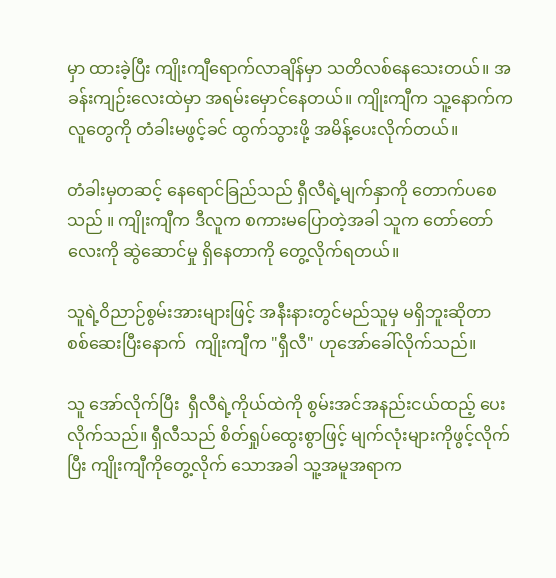မှာ ထားခဲ့ပြီး ကျိုးကျီရောက်လာချိန်မှာ သတိလစ်နေသေးတယ်။ အခန်းကျဉ်းလေးထဲမှာ အရမ်းမှောင်နေတယ်။ ကျိုးကျီက သူ့နောက်ကလူတွေကို တံခါးမဖွင့်ခင် ထွက်သွားဖို့ အမိန့်ပေးလိုက်တယ်။

တံခါးမှတဆင့် နေရောင်ခြည်သည် ရှီလီရဲ့မျက်နှာကို တောက်ပစေသည် ။ ကျိုးကျီက ဒီလူက စကားမပြောတဲ့အခါ သူက တော်တော်လေးကို ဆွဲဆောင်မှု ရှိနေတာကို တွေ့လိုက်ရတယ်။

သူရဲ့ဝိညာဉ်စွမ်းအားများဖြင့် အနီးနားတွင်မည်သူမှ မရှိဘူးဆိုတာ စစ်ဆေးပြီးနောက်  ကျိုးကျီက "ရှီလီ" ဟုအော်ခေါ်လိုက်သည်။

သူ အော်လိုက်ပြီး  ရှီလီရဲ့ကိုယ်ထဲကို စွမ်းအင်အနည်းငယ်ထည့် ပေး လိုက်သည်။ ရှီလီသည် စိတ်ရှုပ်ထွေးစွာဖြင့် မျက်လုံးများကိုဖွင့်လိုက်ပြီး ကျိုးကျီကိုတွေ့လိုက် သောအခါ သူ့အမူအရာက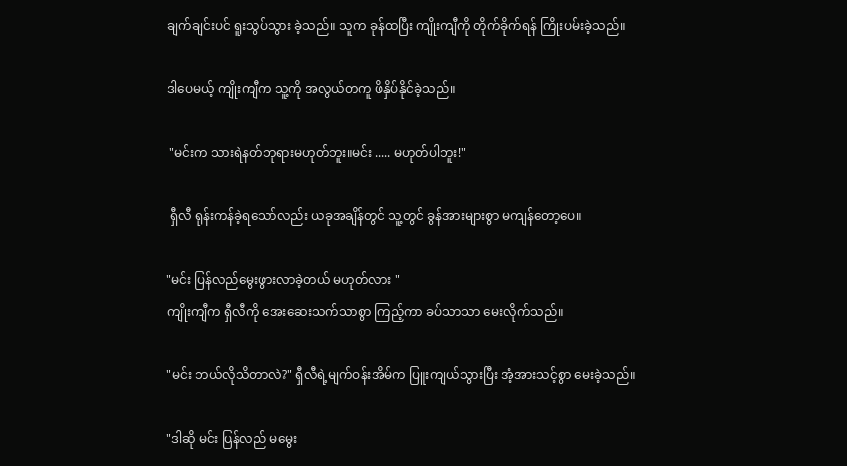ချက်ချင်းပင် ရူးသွပ်သွား ခဲ့သည်။ သူက ခုန်ထပြီး ကျိုးကျီကို တိုက်ခိုက်ရန် ကြိုးပမ်းခဲ့သည်။

ဒါပေမယ့် ကျိုးကျီက သူ့ကို အလွယ်တကူ ဖိနှိပ်နိုင်ခဲ့သည်။

 "မင်းက သားရဲနတ်ဘုရားမဟုတ်ဘူး။မင်း ..... မဟုတ်ပါဘူး!"

 ရှီလီ ရုန်းကန်ခဲ့ရသော်လည်း ယခုအချိန်တွင် သူ့တွင် ခွန်အားများစွာ မကျန်တော့ပေ။

"မင်း ပြန်လည်မွေးဖွားလာခဲ့တယ် မဟုတ်လား "
ကျိုးကျီက ရှီလီကို အေးဆေးသက်သာစွာ ကြည့်ကာ ခပ်သာသာ မေးလိုက်သည်။

"မင်း ဘယ်လိုသိတာလဲ?" ရှီလီရဲ့မျက်ဝန်းအိမ်က ပြူးကျယ်သွားပြီး အံ့အားသင့်စွာ မေးခဲ့သည်။

"ဒါဆို မင်း ပြန်လည် မမွေး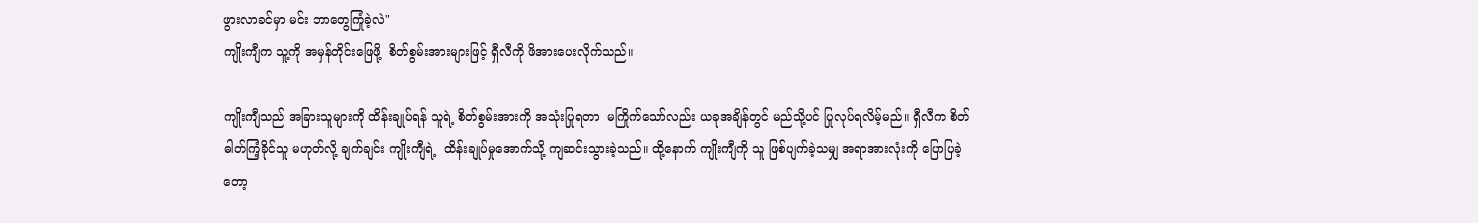ဖွားလာခင်မှာ မင်း ဘာတွေကြုံခဲ့လဲ"
ကျိုးကျီက သူ့ကို အမှန်တိုင်းဖြေဖို့  စိတ်စွမ်းအားများဖြင့် ရှီလီကို ဖိအားပေးလိုက်သည်။

ကျိုးကျီသည် အခြားသူများကို ထိန်းချုပ်ရန် သူရဲ့ စိတ်စွမ်းအားကို အသုံးပြုရတာ  မကြိုက်သော်လည်း ယခုအချိန်တွင် မည်သို့ပင် ပြုလုပ်ရလိမ့်မည်။ ရှီလီက စိတ်ဓါတ်ကြံ့ခိုင်သူ မဟုတ်လို့ ချက်ချင်း ကျိုးကျီရဲ့  ထိန်းချုပ်မှုအောက်သို့ ကျဆင်းသွားခဲ့သည်။ ထို့နောက် ကျိုးကျီကို သူ ဖြစ်ပျက်ခဲ့သမျှ အရာအားလုံးကို ပြောပြခဲ့တော့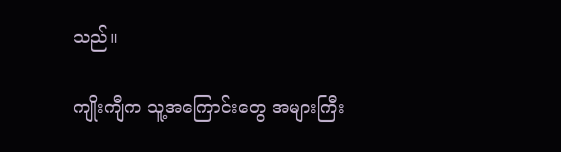သည်။

ကျိုးကျီက သူ့အကြောင်းတွေ အများကြီး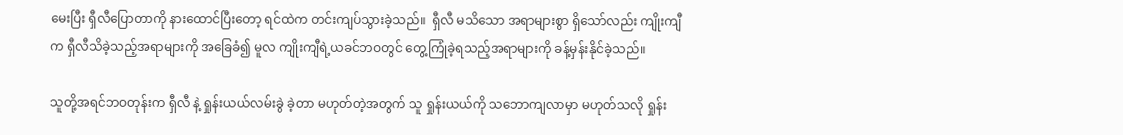မေးပြီး ရှီလီပြောတာကို နားထောင်ပြီးတော့ ရင်ထဲက တင်းကျပ်သွားခဲ့သည်။  ရှီလီ မသိသော အရာများစွာ ရှိသော်လည်း ကျိုးကျီက ရှီလီသိခဲ့သည့်အရာများကို အခြေခံ၍ မူလ ကျိုးကျီရဲ့ယခင်ဘဝတွင် တွေ့ကြုံခဲ့ရသည့်အရာများကို ခန့်မှန်းနိုင်ခဲ့သည်။

သူတို့အရင်ဘဝတုန်းက ရှီလီ နဲ့ ရှုန်းယယ်လမ်းခွဲ ခဲ့တာ မဟုတ်တဲ့အတွက် သူ ရှုန်းယယ်ကို သဘောကျလာမှာ မဟုတ်သလို ရှုန်း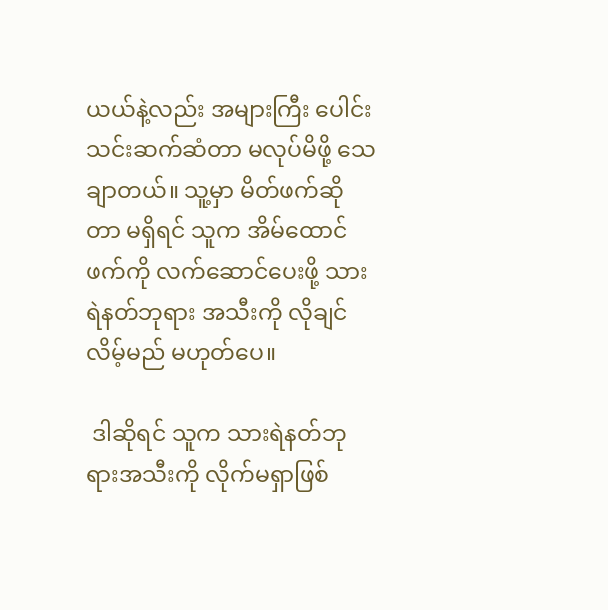ယယ်နဲ့လည်း အများကြီး ပေါင်းသင်းဆက်ဆံတာ မလုပ်မိဖို့ သေချာတယ်။ သူ့မှာ မိတ်ဖက်ဆိုတာ မရှိရင် သူက အိမ်ထောင်ဖက်ကို လက်ဆောင်ပေးဖို့ သားရဲနတ်ဘုရား အသီးကို လိုချင်လိမ့်မည် မဟုတ်ပေ။

 ဒါဆိုရင် သူက သားရဲနတ်ဘုရားအသီးကို လိုက်မရှာဖြစ်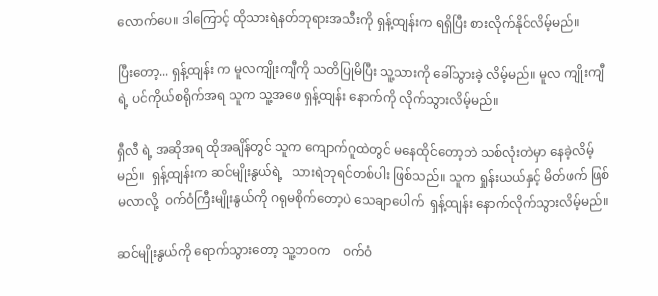လောက်ပေ။ ဒါကြောင့် ထိုသားရဲနတ်ဘုရားအသီးကို ရှန့်ထျန်းက ရရှိပြီး စားလိုက်နိုင်လိမ့်မည်။

ပြီးတော့... ရှန့်ထျန်း က မူလကျိုးကျီကို သတိပြုမိပြီး သူ့သားကို ခေါ်သွားခဲ့ လိမ့်မည်။ မူလ ကျိုးကျီရဲ့ ပင်ကိုယ်စရိုက်အရ သူက သူ့အဖေ ရှန့်ထျန်း နောက်ကို လိုက်သွားလိမ့်မည်။

ရှီလီ ရဲ့ အဆိုအရ ထိုအချိန်တွင် သူက ကျောက်ဂူထဲတွင် မနေထိုင်တော့ဘဲ သစ်လုံးတဲမှာ နေခဲ့လိမ့်မည်။  ရှန့်ထျန်းက ဆင်မျိုးနွယ်ရဲ့   သားရဲဘုရင်တစ်ပါး ဖြစ်သည်။ သူက ရှုန်းယယ်နှင့် မိတ်ဖက် ဖြစ်မလာလို့  ဝက်ဝံကြီးမျိုးနွယ်ကို ဂရုမစိုက်တော့ပဲ သေချာပေါက်  ရှန့်ထျန်း နောက်လိုက်သွားလိမ့်မည်။

ဆင်မျိုးနွယ်ကို ရောက်သွားတော့ သူ့ဘဝက    ဝက်ဝံ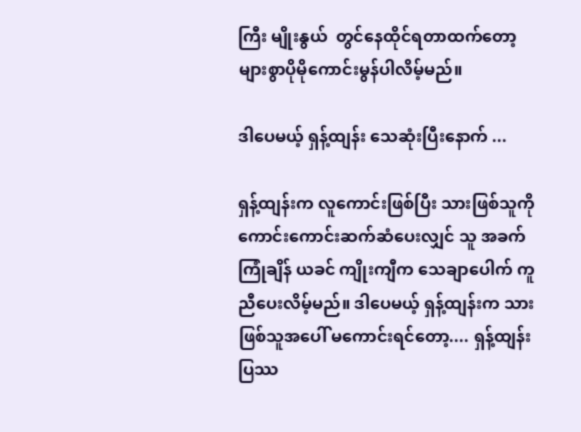ကြီး မျိုးနွယ်  တွင်နေထိုင်ရတာထက်တော့   များစွာပိုမိုကောင်းမွန်ပါလိမ့်မည်။

ဒါပေမယ့် ရှန့်ထျန်း သေဆုံးပြီးနောက် ...

ရှန့်ထျန်းက လူကောင်းဖြစ်ပြီး သားဖြစ်သူကို ကောင်းကောင်းဆက်ဆံပေးလျှင် သူ အခက်ကြုံချိန် ယခင် ကျိုးကျီက သေချာပေါက် ကူညီပေးလိမ့်မည်။ ဒါပေမယ့် ရှန့်ထျန်းက သားဖြစ်သူအပေါ် မကောင်းရင်တော့.... ရှန့်ထျန်း ပြဿ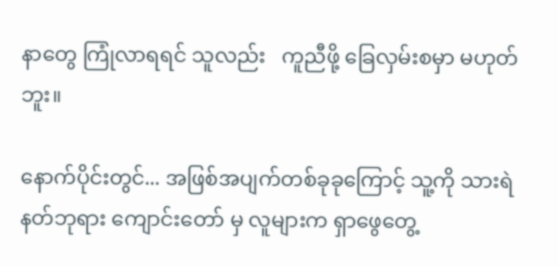နာတွေ ကြုံလာရရင် သူလည်း   ကူညီဖို့ ခြေလှမ်းစမှာ မဟုတ်ဘူး။

နောက်ပိုင်းတွင်... အဖြစ်အပျက်တစ်ခုခုကြောင့် သူ့ကို သားရဲနတ်ဘုရား ကျောင်းတော် မှ လူများက ရှာဖွေတွေ့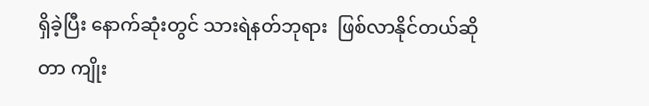ရှိခဲ့ပြီး နောက်ဆုံးတွင် သားရဲနတ်ဘုရား  ဖြစ်လာနိုင်တယ်ဆိုတာ ကျိုး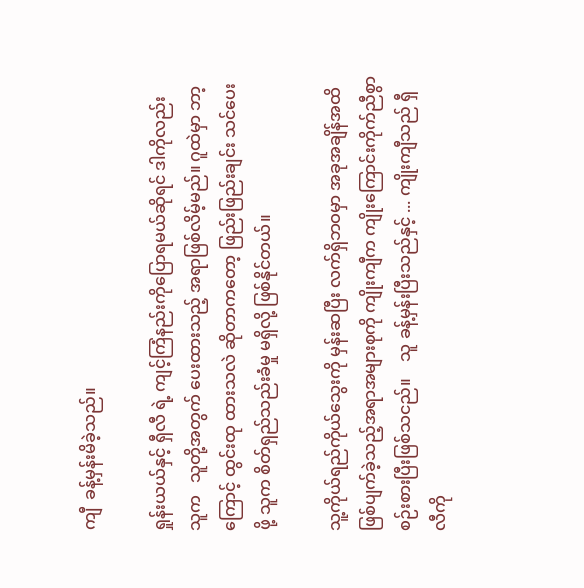ကျီ  ခန့်မှန်းမိခဲ့သည်။

ရှုန်းယယ်နှင့် ရှီလီ ရဲ့ ကျင့်ကြံနည်းကိုပြောရမယ်ဆိုရင် ဒါကိုလည်း သူက   သူတို့အတွက် ပေးထားသည့် အရာဖြစ်လိမ့်မည်။ ဂူထဲမှာ ဘာ့ကြောင့် ထွင်းထု ထားသလဲ ဆိုတာကတော့ ဖြည်းဖြည်းချင်း သင်ပေးဖို့ သူက စိတ်ရှည်သည်းခံမှု မရှိလို့ ဖြစ်နိုင်တယ်။

သူ့ကိုယ်ရည်ကိုယ်သွေးကို မှန်းဆပြီး လက်ရှိဘဝမှာ အခုအချိန်အထိ ဖြစ်ပျက်ခဲ့သည့်အရာအများစုကို ကျိုးကျီက ကျိုးကြောင်းကိုက်ညီစွာ စဉ်းစားပြီးဖြစ်သငည်။    သူ ခန့်မှန်းပြီးသည်နှင့် ... ကျိုးကျီသည် ရှီလီကို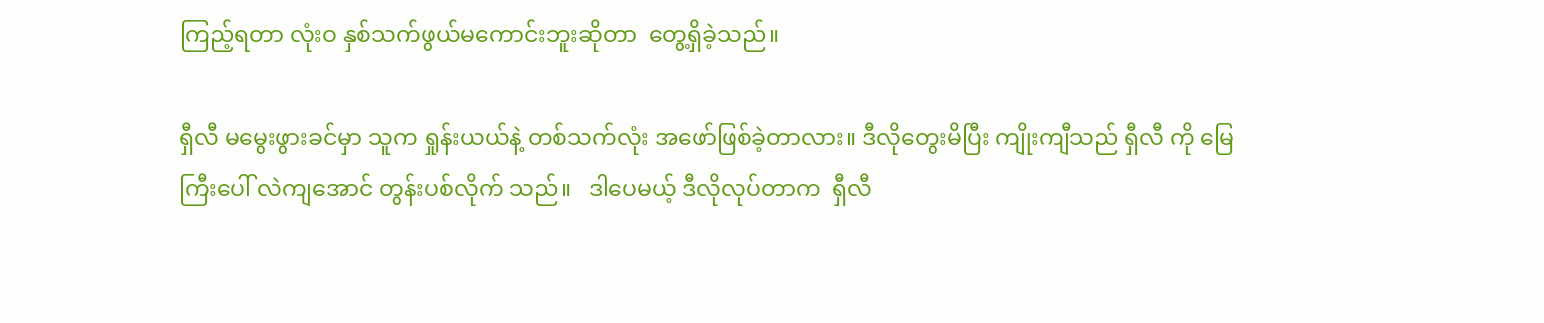ကြည့်ရတာ လုံးဝ နှစ်သက်ဖွယ်မကောင်းဘူးဆိုတာ  တွေ့ရှိခဲ့သည်။

ရှီလီ မမွေးဖွားခင်မှာ သူက ရှုန်းယယ်နဲ့ တစ်သက်လုံး အဖော်ဖြစ်ခဲ့တာလား။ ဒီလိုတွေးမိပြီး ကျိုးကျီသည် ရှီလီ ကို မြေကြီးပေါ် လဲကျအောင် တွန်းပစ်လိုက် သည်။   ဒါပေမယ့် ဒီလိုလုပ်တာက  ရှီလီ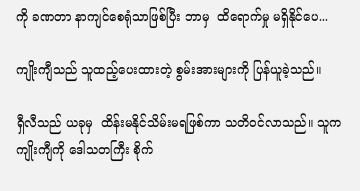ကို ခဏတာ နာကျင်စေရုံသာဖြစ်ပြီး ဘာမှ  ထိရောက်မှု မရှိနိုင်ပေ...

ကျိုးကျီသည် သူထည့်ပေးထားတဲ့ စွမ်းအားများကို ပြန်ယူခဲ့သည်။

ရှီလီသည် ယခုမှ  ထိန်းမနိုင်သိမ်းမရဖြစ်ကာ သတိဝင်လာသည်။ သူက ကျိုးကျီကို ဒေါသတကြီး စိုက်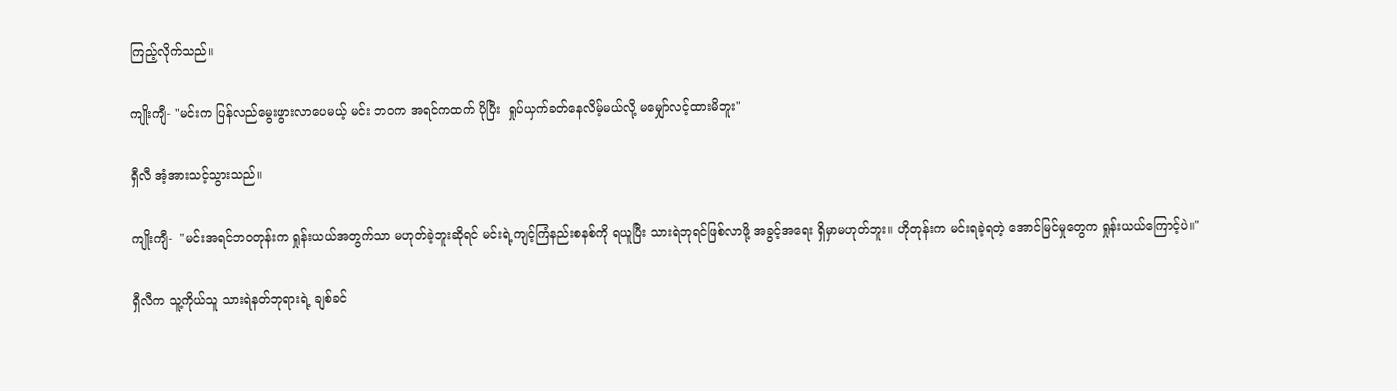ကြည့်လိုက်သည်။

ကျိုးကျီ- "မင်းက ပြန်လည်မွေးဖွားလာပေမယ့် မင်း ဘဝက အရင်ကထက် ပိုပြီး  ရှုပ်ယှက်ခတ်နေလိမ့်မယ်လို့ မမျှော်လင့်ထားမိဘူး"

ရှီလီ အံ့အားသင့်သွားသည်။

ကျိုးကျီ-  "မင်းအရင်ဘဝတုန်းက ရှုန်းယယ်အတွက်သာ မဟုတ်ခဲ့ဘူးဆိုရင် မင်းရဲ့ကျင့်ကြံနည်းစနစ်ကို ရယူပြီး သားရဲဘုရင်ဖြစ်လာဖို့ အခွင့်အရေး ရှိမှာမဟုတ်ဘူး။ ဟိုတုန်းက မင်းရခဲ့ရတဲ့ အောင်မြင်မှုတွေက ရှုန်းယယ်ကြောင့်ပဲ။"

ရှီလီက သူ့ကိုယ်သူ သားရဲနတ်ဘုရားရဲ့ ချစ်ခင်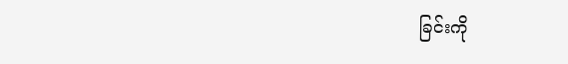ခြင်းကို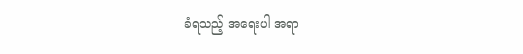ခံရသည့် အရေးပါ အရာ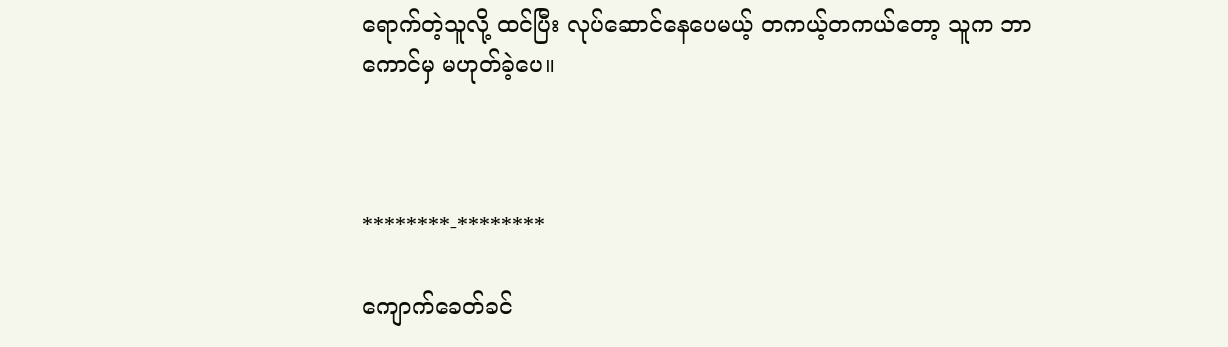ရောက်တဲ့သူလို့ ထင်ပြီး လုပ်ဆောင်နေပေမယ့် တကယ့်တကယ်တော့ သူက ဘာကောင်မှ မဟုတ်ခဲ့ပေ။



********-********

ကျောက်ခေတ်ခင်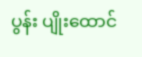ပွန်း ပျိုးထောင်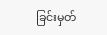ခြင်းမှတ်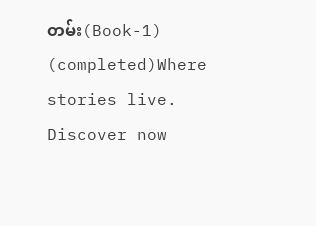တမ်း(Book-1) (completed)Where stories live. Discover now